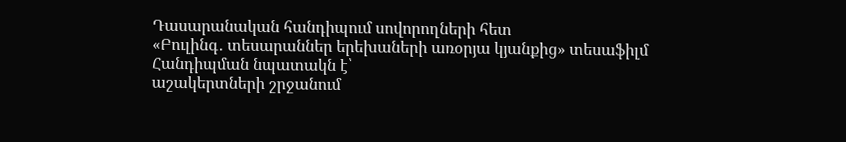Դասարանական հանդիպում սովորողների հետ
«Բուլինգ․ տեսարաններ երեխաների առօրյա կյանքից» տեսաֆիլմ
Հանդիպման նպատակն է՝
աշակերտների շրջանում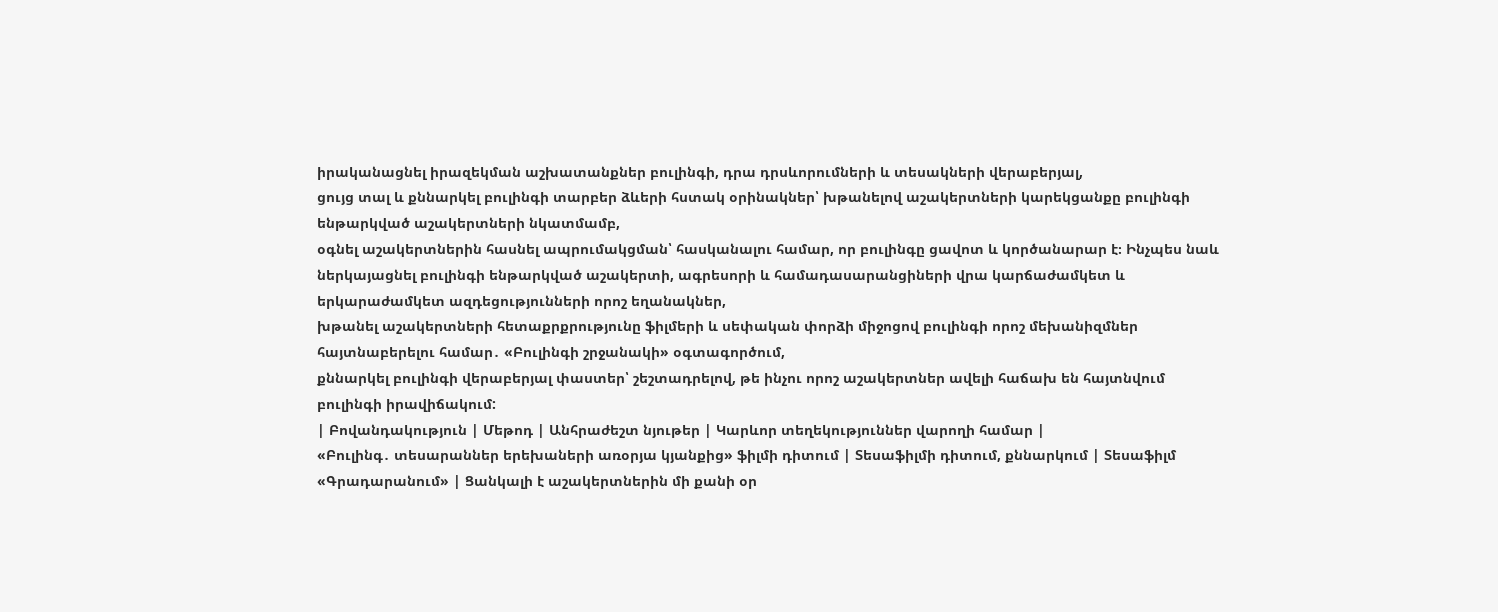իրականացնել իրազեկման աշխատանքներ բուլինգի, դրա դրսևորումների և տեսակների վերաբերյալ,
ցույց տալ և քննարկել բուլինգի տարբեր ձևերի հստակ օրինակներ՝ խթանելով աշակերտների կարեկցանքը բուլինգի ենթարկված աշակերտների նկատմամբ,
օգնել աշակերտներին հասնել ապրումակցման՝ հասկանալու համար, որ բուլինգը ցավոտ և կործանարար է։ Ինչպես նաև ներկայացնել բուլինգի ենթարկված աշակերտի, ագրեսորի և համադասարանցիների վրա կարճաժամկետ և երկարաժամկետ ազդեցությունների որոշ եղանակներ,
խթանել աշակերտների հետաքրքրությունը ֆիլմերի և սեփական փորձի միջոցով բուլինգի որոշ մեխանիզմներ հայտնաբերելու համար․ «Բուլինգի շրջանակի» օգտագործում,
քննարկել բուլինգի վերաբերյալ փաստեր՝ շեշտադրելով, թե ինչու որոշ աշակերտներ ավելի հաճախ են հայտնվում բուլինգի իրավիճակում:
| Բովանդակություն | Մեթոդ | Անհրաժեշտ նյութեր | Կարևոր տեղեկություններ վարողի համար |
«Բուլինգ․ տեսարաններ երեխաների առօրյա կյանքից» ֆիլմի դիտում | Տեսաֆիլմի դիտում, քննարկում | Տեսաֆիլմ «Գրադարանում» | Ցանկալի է աշակերտներին մի քանի օր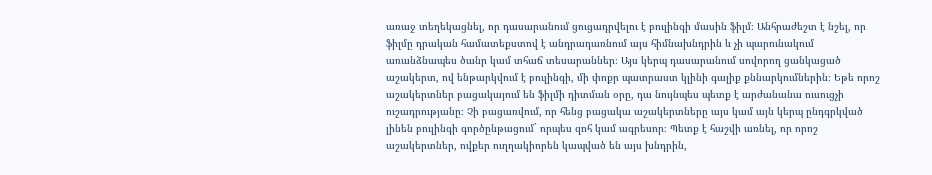առաջ տեղեկացնել, որ դասարանում ցուցադրվելու է բուլինգի մասին ֆիլմ։ Անհրաժեշտ է նշել, որ ֆիլմը դրական համատեքստով է անդրադառնում այս հիմնախնդրին և չի պարունակում առանձնապես ծանր կամ տհաճ տեսարաններ։ Այս կերպ դասարանում սովորող ցանկացած աշակերտ, ով ենթարկվում է բուլինգի, մի փոքր պատրաստ կլինի գալիք քննարկումներին։ Եթե որոշ աշակերտներ բացակայում են ֆիլմի դիտման օրը, դա նույնպես պետք է արժանանա ուսուցչի ուշադրությանը։ Չի բացառվում, որ հենց բացակա աշակերտները այս կամ այն կերպ ընդգրկված լինեն բուլինգի գործընթացում` որպես զոհ կամ ագրեսոր։ Պետք է հաշվի առնել, որ որոշ աշակերտներ, ովքեր ուղղակիորեն կապված են այս խնդրին,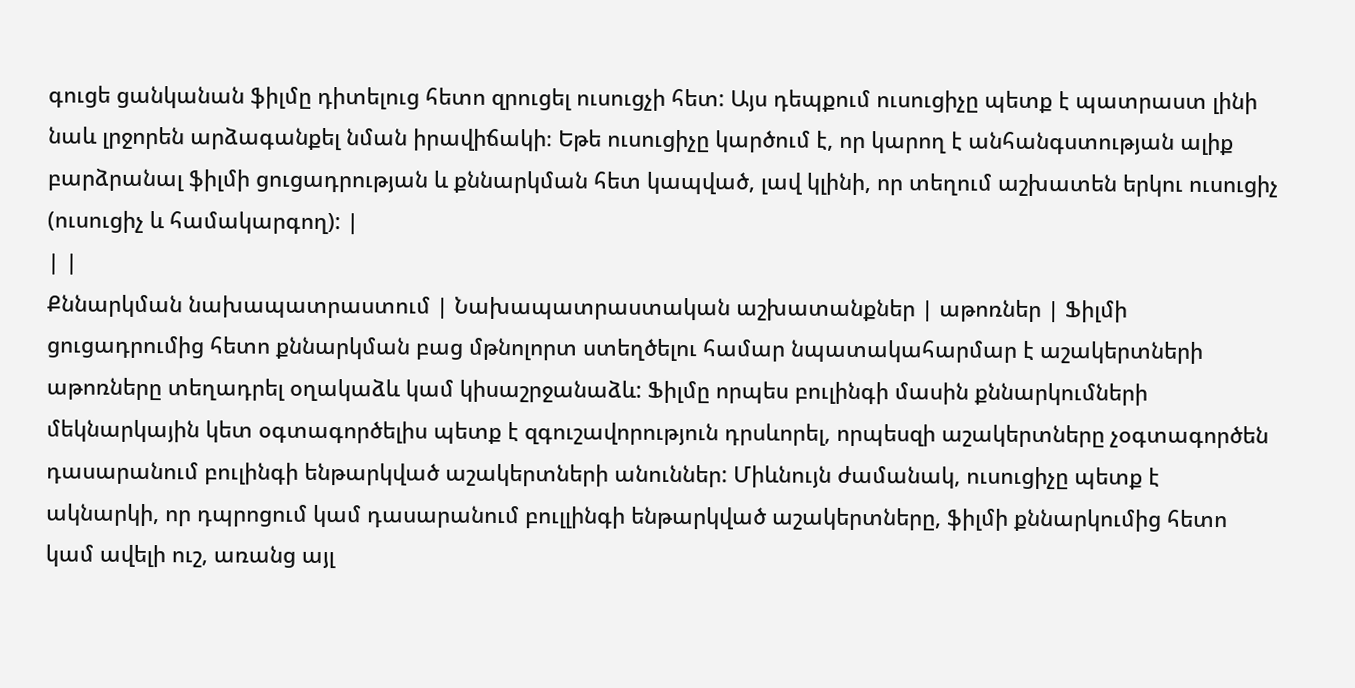գուցե ցանկանան ֆիլմը դիտելուց հետո զրուցել ուսուցչի հետ: Այս դեպքում ուսուցիչը պետք է պատրաստ լինի նաև լրջորեն արձագանքել նման իրավիճակի։ Եթե ուսուցիչը կարծում է, որ կարող է անհանգստության ալիք բարձրանալ ֆիլմի ցուցադրության և քննարկման հետ կապված, լավ կլինի, որ տեղում աշխատեն երկու ուսուցիչ (ուսուցիչ և համակարգող): |
| |
Քննարկման նախապատրաստում | Նախապատրաստական աշխատանքներ | աթոռներ | Ֆիլմի ցուցադրումից հետո քննարկման բաց մթնոլորտ ստեղծելու համար նպատակահարմար է աշակերտների աթոռները տեղադրել օղակաձև կամ կիսաշրջանաձև: Ֆիլմը որպես բուլինգի մասին քննարկումների մեկնարկային կետ օգտագործելիս պետք է զգուշավորություն դրսևորել, որպեսզի աշակերտները չօգտագործեն դասարանում բուլինգի ենթարկված աշակերտների անուններ: Միևնույն ժամանակ, ուսուցիչը պետք է ակնարկի, որ դպրոցում կամ դասարանում բուլլինգի ենթարկված աշակերտները, ֆիլմի քննարկումից հետո կամ ավելի ուշ, առանց այլ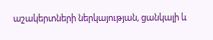աշակերտների ներկայության, ցանկալի և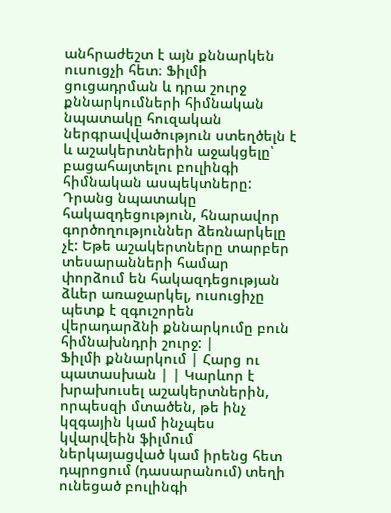անհրաժեշտ է այն քննարկեն ուսուցչի հետ։ Ֆիլմի ցուցադրման և դրա շուրջ քննարկումների հիմնական նպատակը հուզական ներգրավվածություն ստեղծելն է և աշակերտներին աջակցելը՝ բացահայտելու բուլինգի հիմնական ասպեկտները: Դրանց նպատակը հակազդեցություն, հնարավոր գործողություններ ձեռնարկելը չէ: Եթե աշակերտները տարբեր տեսարանների համար փորձում են հակազդեցության ձևեր առաջարկել, ուսուցիչը պետք է զգուշորեն վերադարձնի քննարկումը բուն հիմնախնդրի շուրջ: |
Ֆիլմի քննարկում | Հարց ու պատասխան | | Կարևոր է խրախուսել աշակերտներին, որպեսզի մտածեն, թե ինչ կզգային կամ ինչպես կվարվեին ֆիլմում ներկայացված կամ իրենց հետ դպրոցում (դասարանում) տեղի ունեցած բուլինգի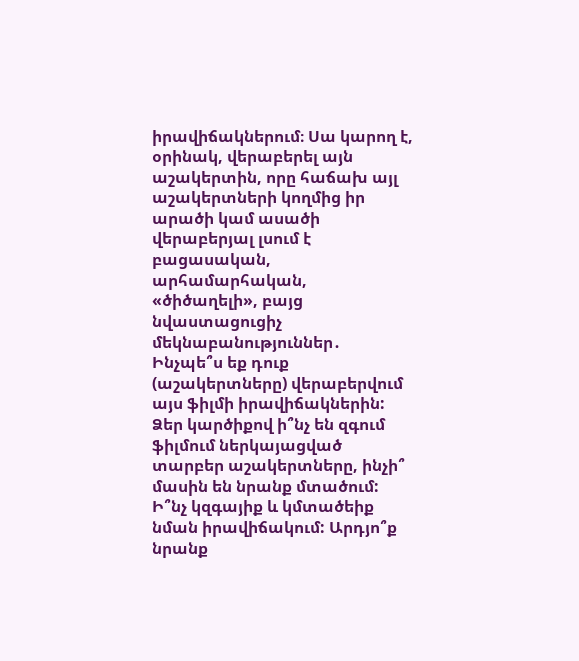իրավիճակներում։ Սա կարող է, օրինակ, վերաբերել այն աշակերտին, որը հաճախ այլ աշակերտների կողմից իր արածի կամ ասածի վերաբերյալ լսում է բացասական, արհամարհական, «ծիծաղելի», բայց նվաստացուցիչ մեկնաբանություններ․ Ինչպե՞ս եք դուք (աշակերտները) վերաբերվում այս ֆիլմի իրավիճակներին: Ձեր կարծիքով ի՞նչ են զգում ֆիլմում ներկայացված տարբեր աշակերտները, ինչի՞ մասին են նրանք մտածում: Ի՞նչ կզգայիք և կմտածեիք նման իրավիճակում: Արդյո՞ք նրանք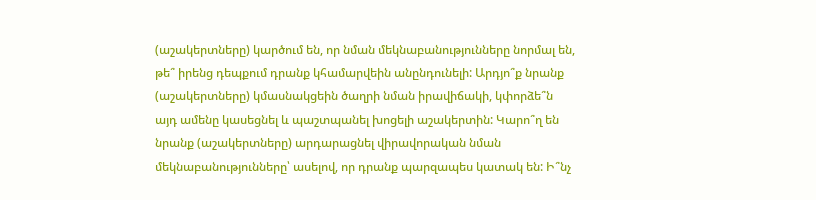(աշակերտները) կարծում են, որ նման մեկնաբանությունները նորմալ են, թե՞ իրենց դեպքում դրանք կհամարվեին անընդունելի: Արդյո՞ք նրանք (աշակերտները) կմասնակցեին ծաղրի նման իրավիճակի, կփորձե՞ն այդ ամենը կասեցնել և պաշտպանել խոցելի աշակերտին: Կարո՞ղ են նրանք (աշակերտները) արդարացնել վիրավորական նման մեկնաբանությունները՝ ասելով, որ դրանք պարզապես կատակ են: Ի՞նչ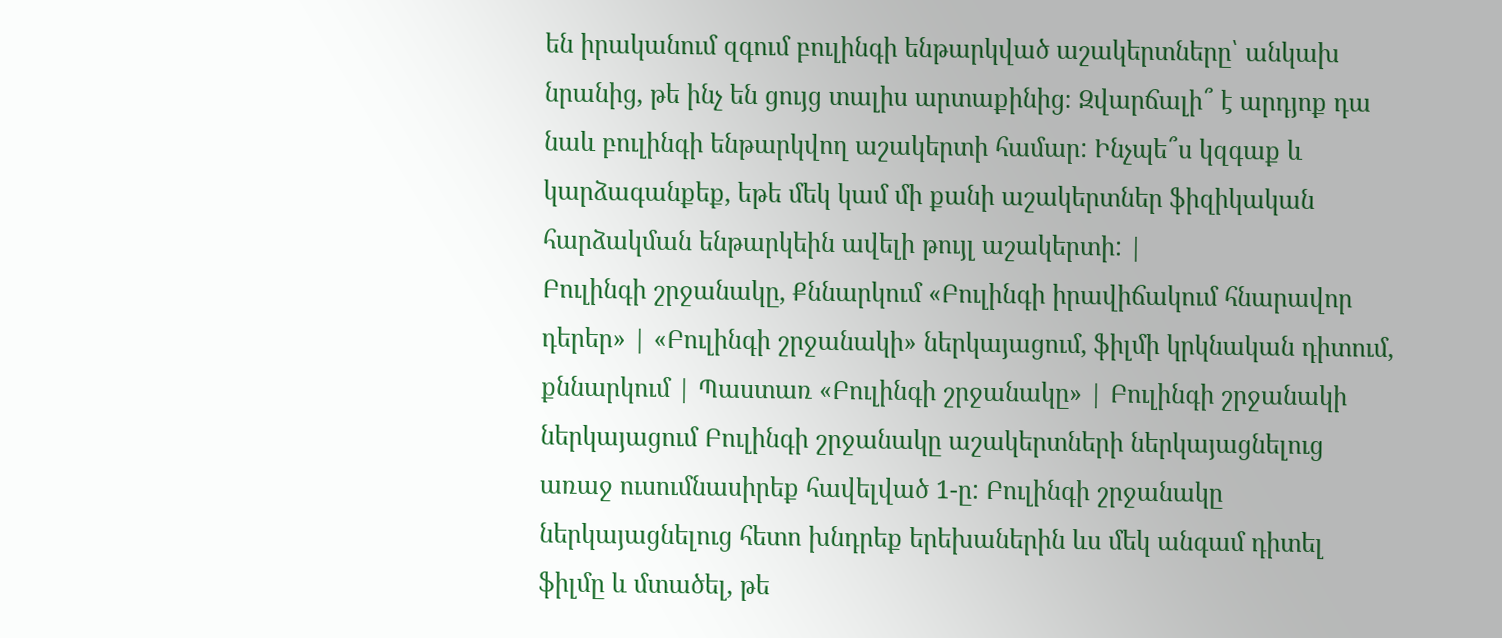են իրականում զգում բուլինգի ենթարկված աշակերտները՝ անկախ նրանից, թե ինչ են ցույց տալիս արտաքինից։ Զվարճալի՞ է արդյոք դա նաև բուլինգի ենթարկվող աշակերտի համար: Ինչպե՞ս կզգաք և կարձագանքեք, եթե մեկ կամ մի քանի աշակերտներ ֆիզիկական հարձակման ենթարկեին ավելի թույլ աշակերտի: |
Բուլինգի շրջանակը, Քննարկում «Բուլինգի իրավիճակում հնարավոր դերեր» | «Բուլինգի շրջանակի» ներկայացում, ֆիլմի կրկնական դիտում, քննարկում | Պաստառ «Բուլինգի շրջանակը» | Բուլինգի շրջանակի ներկայացում Բուլինգի շրջանակը աշակերտների ներկայացնելուց առաջ ուսումնասիրեք հավելված 1-ը: Բուլինգի շրջանակը ներկայացնելուց հետո խնդրեք երեխաներին ևս մեկ անգամ դիտել ֆիլմը և մտածել, թե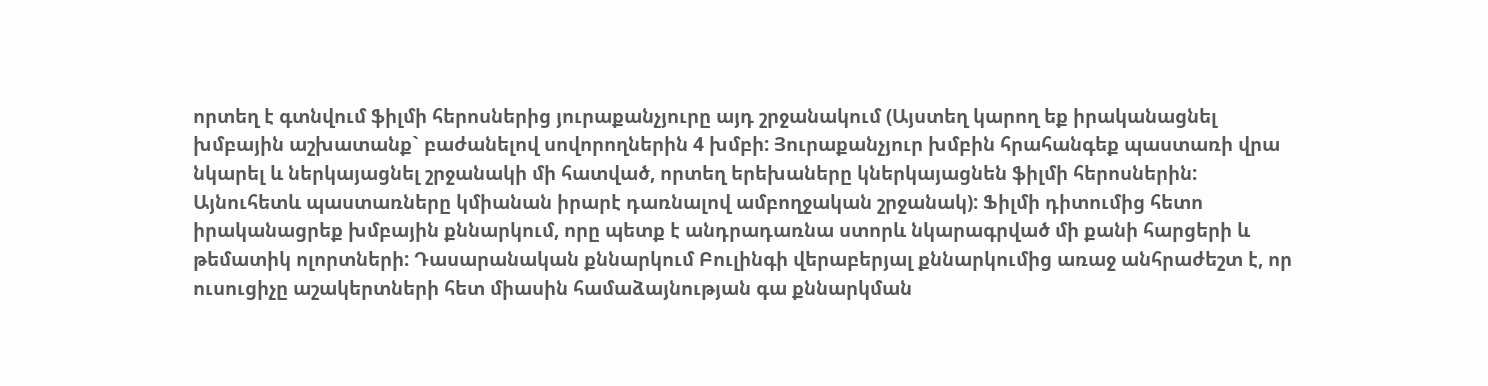որտեղ է գտնվում ֆիլմի հերոսներից յուրաքանչյուրը այդ շրջանակում (Այստեղ կարող եք իրականացնել խմբային աշխատանք` բաժանելով սովորողներին 4 խմբի: Յուրաքանչյուր խմբին հրահանգեք պաստառի վրա նկարել և ներկայացնել շրջանակի մի հատված, որտեղ երեխաները կներկայացնեն ֆիլմի հերոսներին: Այնուհետև պաստառները կմիանան իրարէ դառնալով ամբողջական շրջանակ): Ֆիլմի դիտումից հետո իրականացրեք խմբային քննարկում, որը պետք է անդրադառնա ստորև նկարագրված մի քանի հարցերի և թեմատիկ ոլորտների: Դասարանական քննարկում Բուլինգի վերաբերյալ քննարկումից առաջ անհրաժեշտ է, որ ուսուցիչը աշակերտների հետ միասին համաձայնության գա քննարկման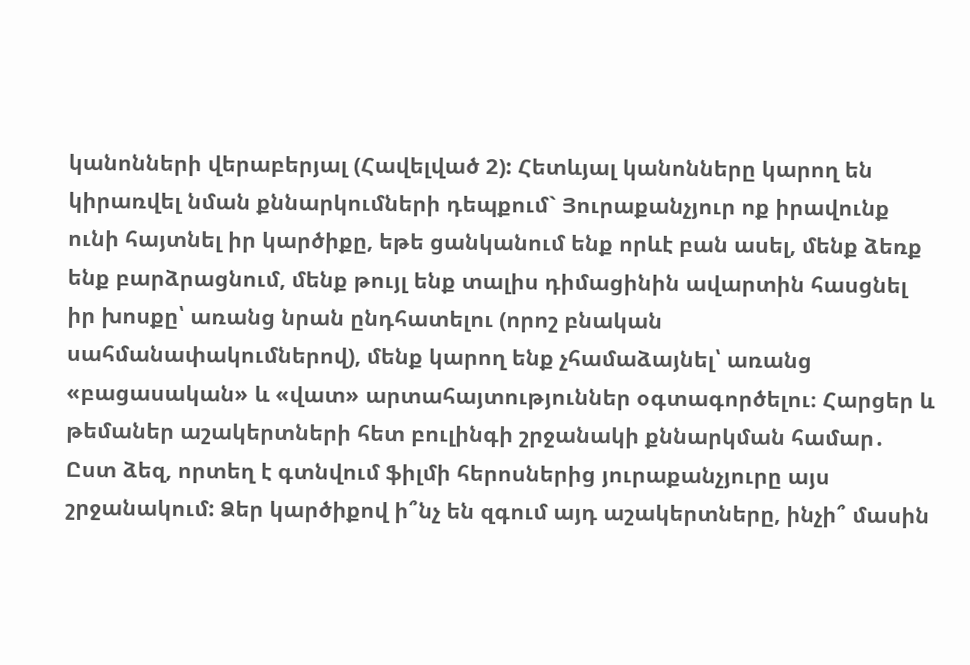կանոնների վերաբերյալ (Հավելված 2): Հետևյալ կանոնները կարող են կիրառվել նման քննարկումների դեպքում` Յուրաքանչյուր ոք իրավունք ունի հայտնել իր կարծիքը, եթե ցանկանում ենք որևէ բան ասել, մենք ձեռք ենք բարձրացնում, մենք թույլ ենք տալիս դիմացինին ավարտին հասցնել իր խոսքը՝ առանց նրան ընդհատելու (որոշ բնական սահմանափակումներով), մենք կարող ենք չհամաձայնել՝ առանց «բացասական» և «վատ» արտահայտություններ օգտագործելու։ Հարցեր և թեմաներ աշակերտների հետ բուլինգի շրջանակի քննարկման համար․ Ըստ ձեզ, որտեղ է գտնվում ֆիլմի հերոսներից յուրաքանչյուրը այս շրջանակում: Ձեր կարծիքով ի՞նչ են զգում այդ աշակերտները, ինչի՞ մասին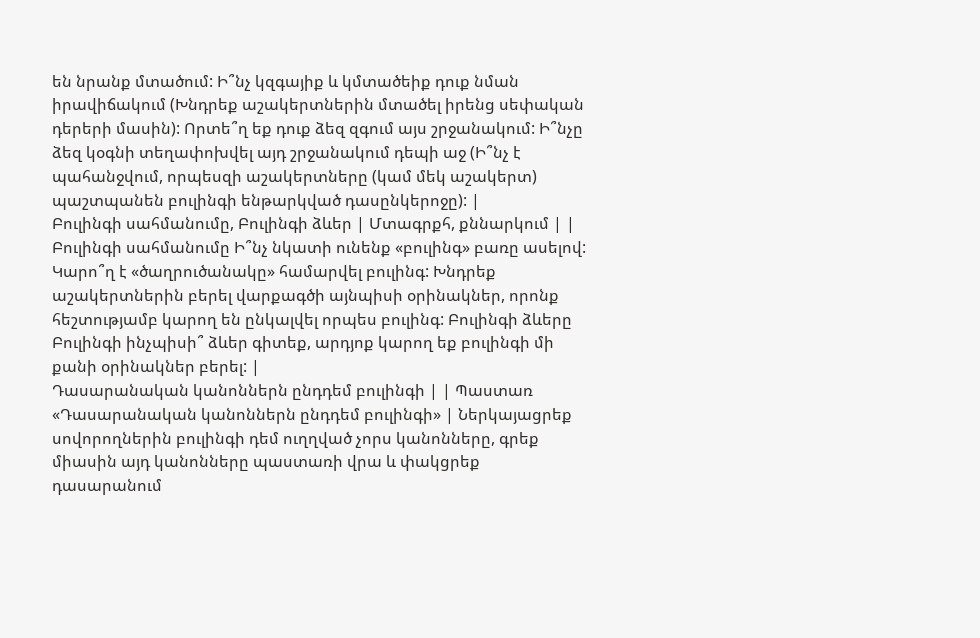են նրանք մտածում: Ի՞նչ կզգայիք և կմտածեիք դուք նման իրավիճակում (Խնդրեք աշակերտներին մտածել իրենց սեփական դերերի մասին): Որտե՞ղ եք դուք ձեզ զգում այս շրջանակում: Ի՞նչը ձեզ կօգնի տեղափոխվել այդ շրջանակում դեպի աջ (Ի՞նչ է պահանջվում, որպեսզի աշակերտները (կամ մեկ աշակերտ) պաշտպանեն բուլինգի ենթարկված դասընկերոջը): |
Բուլինգի սահմանումը, Բուլինգի ձևեր | Մտագրքհ, քննարկում | | Բուլինգի սահմանումը Ի՞նչ նկատի ունենք «բուլինգ» բառը ասելով: Կարո՞ղ է «ծաղրուծանակը» համարվել բուլինգ: Խնդրեք աշակերտներին բերել վարքագծի այնպիսի օրինակներ, որոնք հեշտությամբ կարող են ընկալվել որպես բուլինգ: Բուլինգի ձևերը Բուլինգի ինչպիսի՞ ձևեր գիտեք, արդյոք կարող եք բուլինգի մի քանի օրինակներ բերել: |
Դասարանական կանոններն ընդդեմ բուլինգի | | Պաստառ «Դասարանական կանոններն ընդդեմ բուլինգի» | Ներկայացրեք սովորողներին բուլինգի դեմ ուղղված չորս կանոնները, գրեք միասին այդ կանոնները պաստառի վրա և փակցրեք դասարանում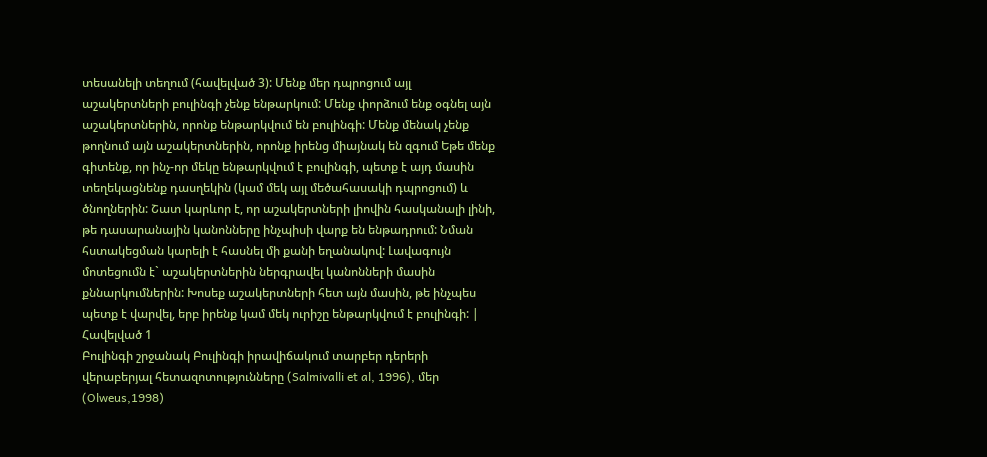տեսանելի տեղում (հավելված 3): Մենք մեր դպրոցում այլ աշակերտների բուլինգի չենք ենթարկում: Մենք փորձում ենք օգնել այն աշակերտներին, որոնք ենթարկվում են բուլինգի: Մենք մենակ չենք թողնում այն աշակերտներին, որոնք իրենց միայնակ են զգում Եթե մենք գիտենք, որ ինչ-որ մեկը ենթարկվում է բուլինգի, պետք է այդ մասին տեղեկացնենք դասղեկին (կամ մեկ այլ մեծահասակի դպրոցում) և ծնողներին: Շատ կարևոր է, որ աշակերտների լիովին հասկանալի լինի, թե դասարանային կանոնները ինչպիսի վարք են ենթադրում: Նման հստակեցման կարելի է հասնել մի քանի եղանակով: Լավագույն մոտեցումն է` աշակերտներին ներգրավել կանոնների մասին քննարկումներին: Խոսեք աշակերտների հետ այն մասին, թե ինչպես պետք է վարվել, երբ իրենք կամ մեկ ուրիշը ենթարկվում է բուլինգի: |
Հավելված 1
Բուլինգի շրջանակ Բուլինգի իրավիճակում տարբեր դերերի վերաբերյալ հետազոտությունները (Salmivalli et al, 1996), մեր (Olweus,1998)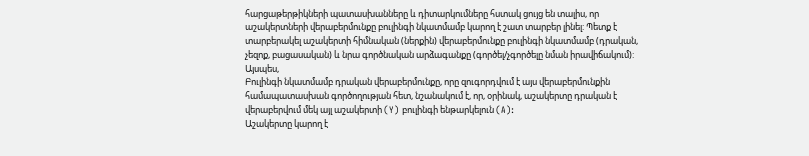հարցաթերթիկների պատասխանները և դիտարկումները հստակ ցույց են տալիս, որ աշակերտների վերաբերմունքը բուլինգի նկատմամբ կարող է շատ տարբեր լինել: Պետք է տարբերակել աշակերտի հիմնական (ներքին) վերաբերմունքը բուլինգի նկատմամբ (դրական, չեզոք, բացասական) և նրա գործնական արձագանքը (գործել/չգործելը նման իրավիճակում): Այսպես,
Բուլինգի նկատմամբ դրական վերաբերմունքը, որը զուգորդվում է այս վերաբերմունքին համապատասխան գործողության հետ, նշանակում է, որ, օրինակ, աշակերտը դրական է վերաբերվում մեկ այլ աշակերտի (Y) բուլինգի ենթարկելուն (A):
Աշակերտը կարող է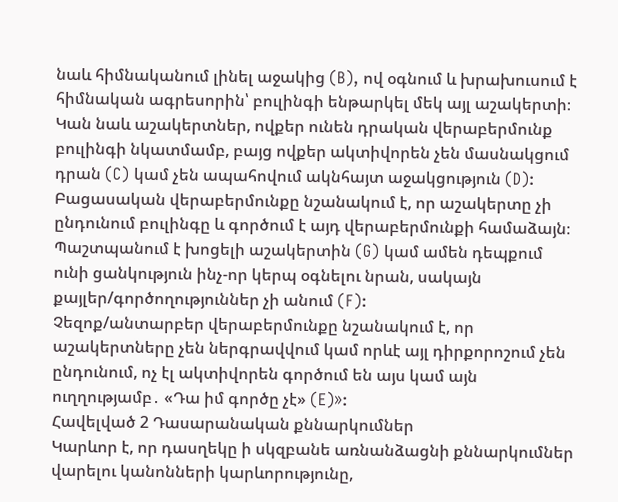նաև հիմնականում լինել աջակից (B), ով օգնում և խրախուսում է հիմնական ագրեսորին՝ բուլինգի ենթարկել մեկ այլ աշակերտի։
Կան նաև աշակերտներ, ովքեր ունեն դրական վերաբերմունք բուլինգի նկատմամբ, բայց ովքեր ակտիվորեն չեն մասնակցում դրան (C) կամ չեն ապահովում ակնհայտ աջակցություն (D):
Բացասական վերաբերմունքը նշանակում է, որ աշակերտը չի ընդունում բուլինգը և գործում է այդ վերաբերմունքի համաձայն։ Պաշտպանում է խոցելի աշակերտին (G) կամ ամեն դեպքում ունի ցանկություն ինչ-որ կերպ օգնելու նրան, սակայն քայլեր/գործողություններ չի անում (F):
Չեզոք/անտարբեր վերաբերմունքը նշանակում է, որ աշակերտները չեն ներգրավվում կամ որևէ այլ դիրքորոշում չեն ընդունում, ոչ էլ ակտիվորեն գործում են այս կամ այն ուղղությամբ․ «Դա իմ գործը չէ» (E)»:
Հավելված 2 Դասարանական քննարկումներ
Կարևոր է, որ դասղեկը ի սկզբանե առնանձացնի քննարկումներ վարելու կանոնների կարևորությունը,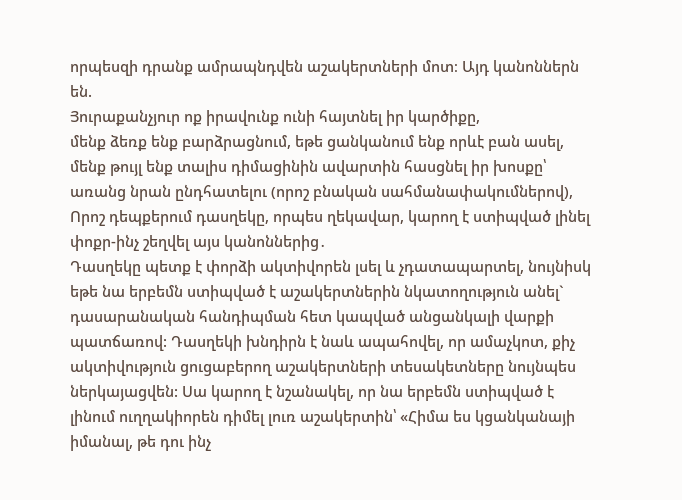որպեսզի դրանք ամրապնդվեն աշակերտների մոտ։ Այդ կանոններն են.
Յուրաքանչյուր ոք իրավունք ունի հայտնել իր կարծիքը,
մենք ձեռք ենք բարձրացնում, եթե ցանկանում ենք որևէ բան ասել,
մենք թույլ ենք տալիս դիմացինին ավարտին հասցնել իր խոսքը՝ առանց նրան ընդհատելու (որոշ բնական սահմանափակումներով),
Որոշ դեպքերում դասղեկը, որպես ղեկավար, կարող է ստիպված լինել փոքր-ինչ շեղվել այս կանոններից․
Դասղեկը պետք է փորձի ակտիվորեն լսել և չդատապարտել, նույնիսկ եթե նա երբեմն ստիպված է աշակերտներին նկատողություն անել` դասարանական հանդիպման հետ կապված անցանկալի վարքի պատճառով: Դասղեկի խնդիրն է նաև ապահովել, որ ամաչկոտ, քիչ ակտիվություն ցուցաբերող աշակերտների տեսակետները նույնպես ներկայացվեն: Սա կարող է նշանակել, որ նա երբեմն ստիպված է լինում ուղղակիորեն դիմել լուռ աշակերտին՝ «Հիմա ես կցանկանայի իմանալ, թե դու ինչ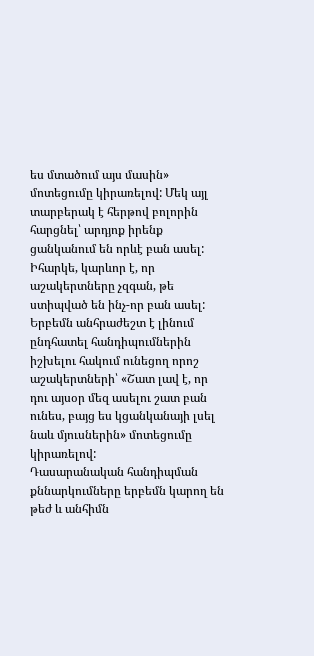ես մտածում այս մասին» մոտեցումը կիրառելով: Մեկ այլ տարբերակ է հերթով բոլորին հարցնել՝ արդյոք իրենք ցանկանում են որևէ բան ասել: Իհարկե, կարևոր է, որ աշակերտները չզգան, թե ստիպված են ինչ-որ բան ասել: Երբեմն անհրաժեշտ է լինում ընդհատել հանդիպումներին իշխելու հակում ունեցող որոշ աշակերտների՝ «Շատ լավ է, որ դու այսօր մեզ ասելու շատ բան ունես, բայց ես կցանկանայի լսել նաև մյուսներին» մոտեցումը կիրառելով:
Դասարանական հանդիպման քննարկումները երբեմն կարող են թեժ և անհիմն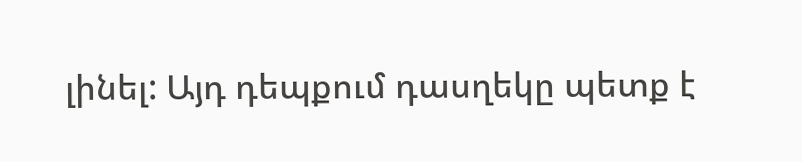լինել: Այդ դեպքում դասղեկը պետք է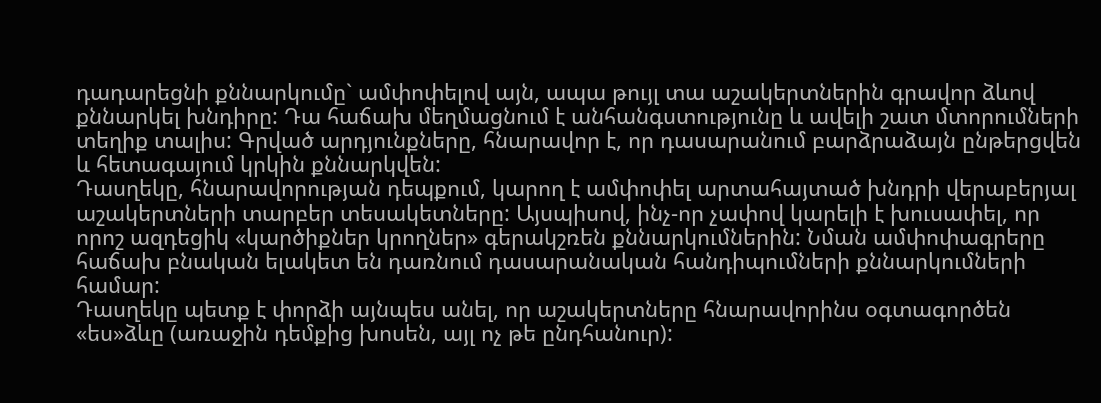դադարեցնի քննարկումը` ամփոփելով այն, ապա թույլ տա աշակերտներին գրավոր ձևով քննարկել խնդիրը: Դա հաճախ մեղմացնում է անհանգստությունը և ավելի շատ մտորումների տեղիք տալիս: Գրված արդյունքները, հնարավոր է, որ դասարանում բարձրաձայն ընթերցվեն և հետագայում կրկին քննարկվեն:
Դասղեկը, հնարավորության դեպքում, կարող է ամփոփել արտահայտած խնդրի վերաբերյալ աշակերտների տարբեր տեսակետները: Այսպիսով, ինչ-որ չափով կարելի է խուսափել, որ որոշ ազդեցիկ «կարծիքներ կրողներ» գերակշռեն քննարկումներին: Նման ամփոփագրերը հաճախ բնական ելակետ են դառնում դասարանական հանդիպումների քննարկումների համար:
Դասղեկը պետք է փորձի այնպես անել, որ աշակերտները հնարավորինս օգտագործեն «ես»ձևը (առաջին դեմքից խոսեն, այլ ոչ թե ընդհանուր):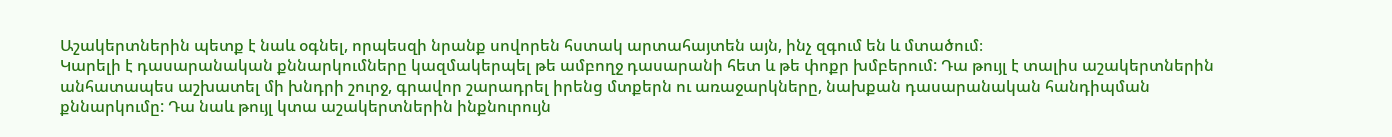Աշակերտներին պետք է նաև օգնել, որպեսզի նրանք սովորեն հստակ արտահայտեն այն, ինչ զգում են և մտածում։
Կարելի է դասարանական քննարկումները կազմակերպել թե ամբողջ դասարանի հետ և թե փոքր խմբերում: Դա թույլ է տալիս աշակերտներին անհատապես աշխատել մի խնդրի շուրջ, գրավոր շարադրել իրենց մտքերն ու առաջարկները, նախքան դասարանական հանդիպման քննարկումը: Դա նաև թույլ կտա աշակերտներին ինքնուրույն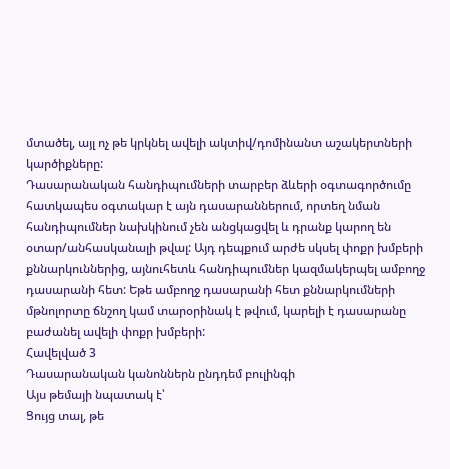մտածել, այլ ոչ թե կրկնել ավելի ակտիվ/դոմինանտ աշակերտների կարծիքները:
Դասարանական հանդիպումների տարբեր ձևերի օգտագործումը հատկապես օգտակար է այն դասարաններում, որտեղ նման հանդիպումներ նախկինում չեն անցկացվել և դրանք կարող են օտար/անհասկանալի թվալ: Այդ դեպքում արժե սկսել փոքր խմբերի քննարկուններից, այնուհետև հանդիպումներ կազմակերպել ամբողջ դասարանի հետ: Եթե ամբողջ դասարանի հետ քննարկումների մթնոլորտը ճնշող կամ տարօրինակ է թվում, կարելի է դասարանը բաժանել ավելի փոքր խմբերի:
Հավելված 3
Դասարանական կանոններն ընդդեմ բուլինգի
Այս թեմայի նպատակ է՝
Ցույց տալ, թե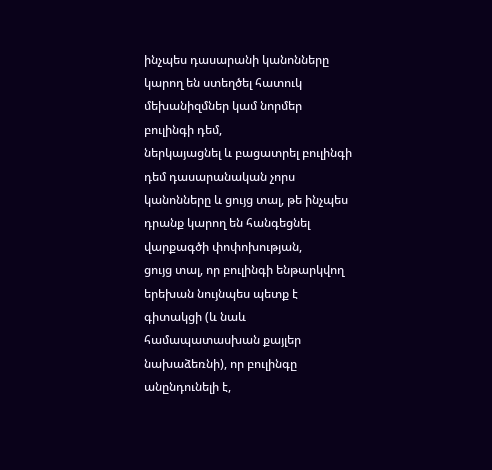ինչպես դասարանի կանոնները կարող են ստեղծել հատուկ մեխանիզմներ կամ նորմեր բուլինգի դեմ,
ներկայացնել և բացատրել բուլինգի դեմ դասարանական չորս կանոնները և ցույց տալ, թե ինչպես դրանք կարող են հանգեցնել վարքագծի փոփոխության,
ցույց տալ, որ բուլինգի ենթարկվող երեխան նույնպես պետք է գիտակցի (և նաև համապատասխան քայլեր նախաձեռնի), որ բուլինգը անընդունելի է,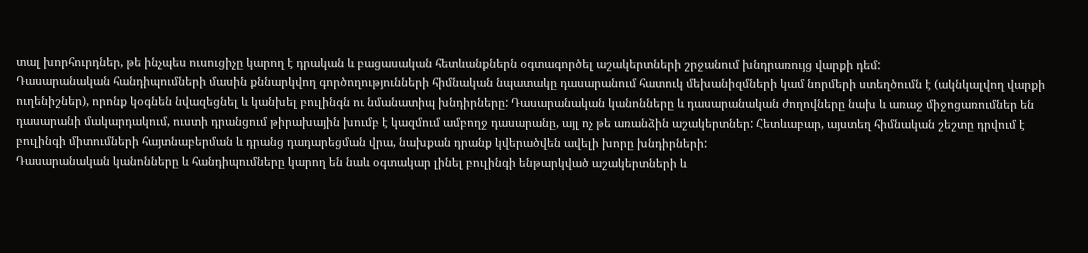տալ խորհուրդներ, թե ինչպես ուսուցիչը կարող է դրական և բացասական հետևանքներն օգտագործել աշակերտների շրջանում խնդրառույց վարքի դեմ:
Դասարանական հանդիպումների մասին քննարկվող գործողությունների հիմնական նպատակը դասարանում հատուկ մեխանիզմների կամ նորմերի ստեղծումն է (ակնկալվող վարքի ուղենիշներ), որոնք կօգնեն նվազեցնել և կանխել բուլինգն ու նմանատիպ խնդիրները: Դասարանական կանոնները և դասարանական ժողովները նախ և առաջ միջոցառումներ են դասարանի մակարդակում, ուստի դրանցում թիրախային խումբ է կազմում ամբողջ դասարանը, այլ ոչ թե առանձին աշակերտներ: Հետևաբար, այստեղ հիմնական շեշտը դրվում է բուլինգի միտումների հայտնաբերման և դրանց դադարեցման վրա, նախքան դրանք կվերածվեն ավելի խորը խնդիրների:
Դասարանական կանոնները և հանդիպումները կարող են նաև օգտակար լինել բուլինգի ենթարկված աշակերտների և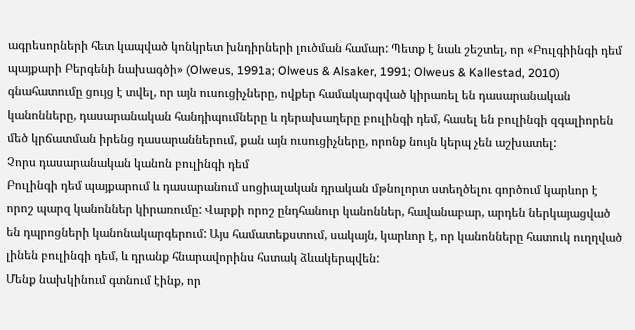ագրեսորների հետ կապված կոնկրետ խնդիրների լուծման համար: Պետք է նաև շեշտել, որ «Բուլգիինգի դեմ պայքարի Բերգենի նախագծի» (Olweus, 1991a; Olweus & Alsaker, 1991; Olweus & Kallestad, 2010) գնահատումը ցույց է տվել, որ այն ուսուցիչները, ովքեր համակարգված կիրառել են դասարանական կանոնները, դասարանական հանդիպումները և դերախաղերը բուլինգի դեմ, հասել են բուլինգի զգալիորեն մեծ կրճատման իրենց դասարաններում, քան այն ուսուցիչները, որոնք նույն կերպ չեն աշխատել:
Չորս դասարանական կանոն բուլինգի դեմ
Բուլինգի դեմ պայքարում և դասարանում սոցիալական դրական մթնոլորտ ստեղծելու գործում կարևոր է որոշ պարզ կանոններ կիրառումը: Վարքի որոշ ընդհանուր կանոններ, հավանաբար, արդեն ներկայացված են դպրոցների կանոնակարգերում: Այս համատեքստում, սակայն, կարևոր է, որ կանոնները հատուկ ուղղված լինեն բուլինգի դեմ, և դրանք հնարավորինս հստակ ձևակերպվեն:
Մենք նախկինում գտնում էինք, որ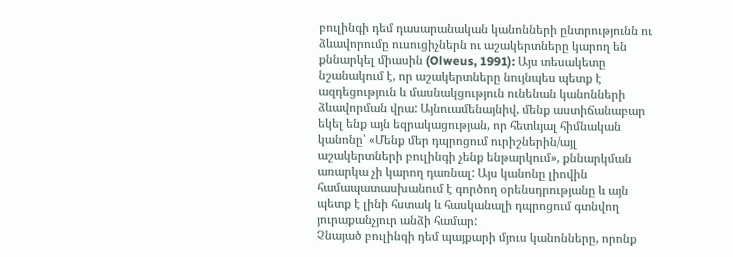բուլինգի դեմ դասարանական կանոնների ընտրությունն ու ձևավորումը ուսուցիչներն ու աշակերտները կարող են քննարկել միասին (Olweus, 1991): Այս տեսակետը նշանակում է, որ աշակերտները նույնպես պետք է ազդեցություն և մասնակցություն ունենան կանոնների ձևավորման վրա: Այնուամենայնիվ, մենք աստիճանաբար եկել ենք այն եզրակացության, որ հետևյալ հիմնական կանոնը՝ «Մենք մեր դպրոցում ուրիշներին/այլ աշակերտների բուլինգի չենք ենթարկում», քննարկման առարկա չի կարող դառնալ: Այս կանոնը լիովին համապատասխանում է գործող օրենսդրությանը և այն պետք է լինի հստակ և հասկանալի դպրոցում գտնվող յուրաքանչյուր անձի համար:
Չնայած բուլինգի դեմ պայքարի մյուս կանոնները, որոնք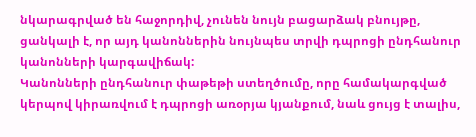նկարագրված են հաջորդիվ, չունեն նույն բացարձակ բնույթը, ցանկալի է, որ այդ կանոններին նույնպես տրվի դպրոցի ընդհանուր կանոնների կարգավիճակ:
Կանոնների ընդհանուր փաթեթի ստեղծումը, որը համակարգված կերպով կիրառվում է դպրոցի առօրյա կյանքում, նաև ցույց է տալիս,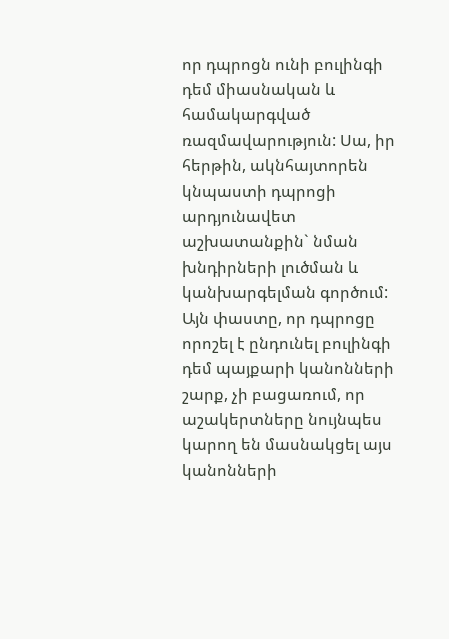որ դպրոցն ունի բուլինգի դեմ միասնական և համակարգված ռազմավարություն: Սա, իր հերթին, ակնհայտորեն կնպաստի դպրոցի արդյունավետ աշխատանքին` նման խնդիրների լուծման և կանխարգելման գործում: Այն փաստը, որ դպրոցը որոշել է ընդունել բուլինգի դեմ պայքարի կանոնների շարք, չի բացառում, որ աշակերտները նույնպես կարող են մասնակցել այս կանոնների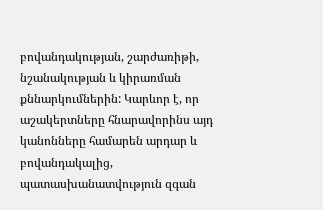բովանդակության, շարժառիթի, նշանակության և կիրառման քննարկումներին: Կարևոր է, որ աշակերտները հնարավորինս այդ կանոնները համարեն արդար և բովանդակալից, պատասխանատվություն զգան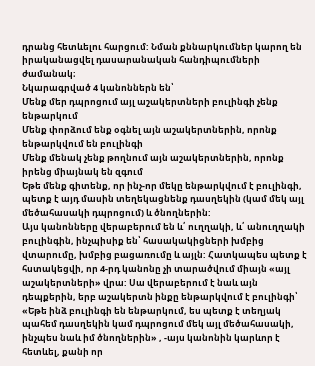դրանց հետևելու հարցում: Նման քննարկումներ կարող են իրականացվել դասարանական հանդիպումների ժամանակ։
Նկարագրված 4 կանոններն են՝
Մենք մեր դպրոցում այլ աշակերտների բուլինգի չենք ենթարկում
Մենք փորձում ենք օգնել այն աշակերտներին, որոնք ենթարկվում են բուլինգի
Մենք մենակ չենք թողնում այն աշակերտներին, որոնք իրենց միայնակ են զգում
Եթե մենք գիտենք, որ ինչ-որ մեկը ենթարկվում է բուլինգի, պետք է այդ մասին տեղեկացնենք դասղեկին (կամ մեկ այլ մեծահասակի դպրոցում) և ծնողներին:
Այս կանոնները վերաբերում են և՛ ուղղակի, և՛ անուղղակի բուլինգին, ինչպիսիք են՝ հասակակիցների խմբից վտարումը, խմբից բացառումը և այլն: Հատկապես պետք է հստակեցվի, որ 4-րդ կանոնը չի տարածվում միայն «այլ աշակերտների» վրա: Սա վերաբերում է նաև այն դեպքերին, երբ աշակերտն ինքը ենթարկվում է բուլինգի՝ «Եթե ինձ բուլինգի են ենթարկում, ես պետք է տեղյակ պահեմ դասղեկին կամ դպրոցում մեկ այլ մեծահասակի, ինչպես նաև իմ ծնողներին» , -այս կանոնին կարևոր է հետևել, քանի որ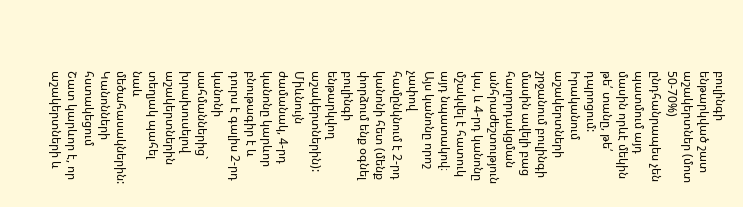բուլինգի ենթարկված շատ աշակերտներ (մոտ 50-70%) ընդհանրապես չեն պատմում այդ մասին որևէ մեկին թե՛ տանը, թե՛ դպրոցում:
Իրականում աշակերտների շրջանում բուլինգի մասին ավելի բաց հաղորդակցման անհրաժեշտություն կա, և 4-րդ կանոնը մշակվել է հատուկ այդ նպատակով։ Այս կանոնը որոշ չափով համընկնում է 2-րդ կանոնի հետ (մենք փորձում ենք օգնել բուլինգի ենթարկվող աշակերտներին): Միևնույն ժամանակ, 4-րդ կանոնը կարևոր բնութագիր է և դուրս է գալիս 2-րդ կանոնի սահմաններից` խրախուսելով աշակերտներին տեղյակ պահել նաև մեծահասակներին:
Կանոնների հստակեցում
Շատ կարևոր է, որ աշակերտների և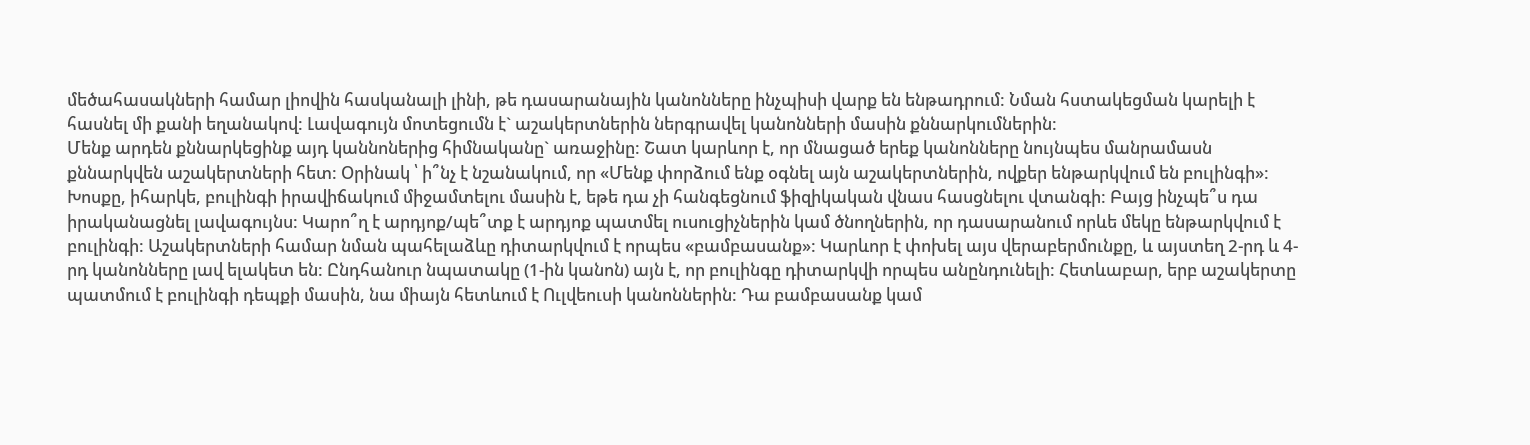մեծահասակների համար լիովին հասկանալի լինի, թե դասարանային կանոնները ինչպիսի վարք են ենթադրում: Նման հստակեցման կարելի է հասնել մի քանի եղանակով: Լավագույն մոտեցումն է` աշակերտներին ներգրավել կանոնների մասին քննարկումներին:
Մենք արդեն քննարկեցինք այդ կաննոներից հիմնականը` առաջինը: Շատ կարևոր է, որ մնացած երեք կանոնները նույնպես մանրամասն քննարկվեն աշակերտների հետ: Օրինակ ՝ ի՞նչ է նշանակում, որ «Մենք փորձում ենք օգնել այն աշակերտներին, ովքեր ենթարկվում են բուլինգի»: Խոսքը, իհարկե, բուլինգի իրավիճակում միջամտելու մասին է, եթե դա չի հանգեցնում ֆիզիկական վնաս հասցնելու վտանգի: Բայց ինչպե՞ս դա իրականացնել լավագույնս: Կարո՞ղ է արդյոք/պե՞տք է արդյոք պատմել ուսուցիչներին կամ ծնողներին, որ դասարանում որևե մեկը ենթարկվում է բուլինգի: Աշակերտների համար նման պահելաձևը դիտարկվում է որպես «բամբասանք»: Կարևոր է փոխել այս վերաբերմունքը, և այստեղ 2-րդ և 4-րդ կանոնները լավ ելակետ են: Ընդհանուր նպատակը (1-ին կանոն) այն է, որ բուլինգը դիտարկվի որպես անընդունելի: Հետևաբար, երբ աշակերտը պատմում է բուլինգի դեպքի մասին, նա միայն հետևում է Ուլվեուսի կանոններին: Դա բամբասանք կամ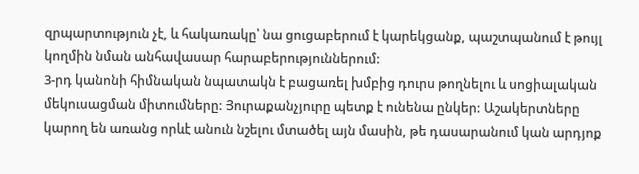զրպարտություն չէ, և հակառակը՝ նա ցուցաբերում է կարեկցանք, պաշտպանում է թույլ կողմին նման անհավասար հարաբերություններում:
3-րդ կանոնի հիմնական նպատակն է բացառել խմբից դուրս թողնելու և սոցիալական մեկուսացման միտումները: Յուրաքանչյուրը պետք է ունենա ընկեր: Աշակերտները կարող են առանց որևէ անուն նշելու մտածել այն մասին, թե դասարանում կան արդյոք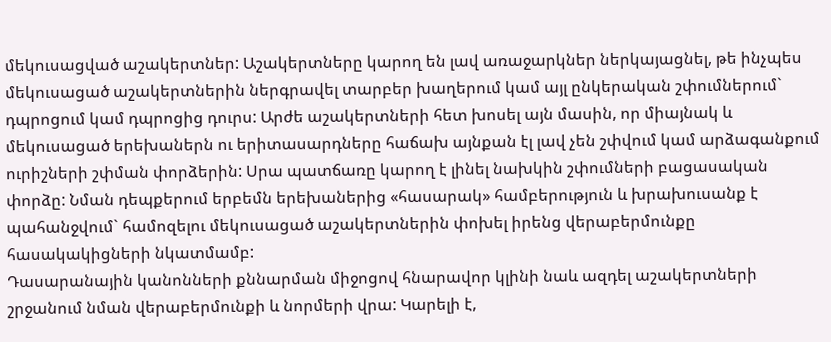մեկուսացված աշակերտներ: Աշակերտները կարող են լավ առաջարկներ ներկայացնել, թե ինչպես մեկուսացած աշակերտներին ներգրավել տարբեր խաղերում կամ այլ ընկերական շփումներում` դպրոցում կամ դպրոցից դուրս: Արժե աշակերտների հետ խոսել այն մասին, որ միայնակ և մեկուսացած երեխաներն ու երիտասարդները հաճախ այնքան էլ լավ չեն շփվում կամ արձագանքում ուրիշների շփման փորձերին: Սրա պատճառը կարող է լինել նախկին շփումների բացասական փորձը: Նման դեպքերում երբեմն երեխաներից «հասարակ» համբերություն և խրախուսանք է պահանջվում` համոզելու մեկուսացած աշակերտներին փոխել իրենց վերաբերմունքը հասակակիցների նկատմամբ:
Դասարանային կանոնների քննարման միջոցով հնարավոր կլինի նաև ազդել աշակերտների շրջանում նման վերաբերմունքի և նորմերի վրա: Կարելի է,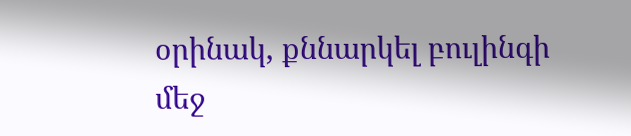օրինակ, քննարկել բուլինգի մեջ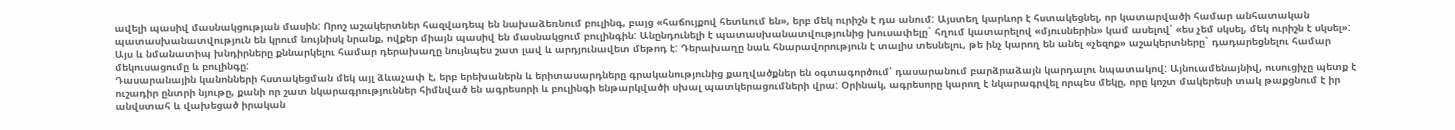ավելի պասիվ մասնակցության մասին: Որոշ աշակերտներ հազվադեպ են նախաձեռնում բուլինգ, բայց «հաճույքով հետևում են», երբ մեկ ուրիշն է դա անում: Այստեղ կարևոր է հստակեցնել, որ կատարվածի համար անհատական պատասխանատվություն են կրում նույնիսկ նրանք, ովքեր միայն պասիվ են մասնակցում բուլինգին: Անընդունելի է պատասխանատվությունից խուսափելը` հղում կատարելով «մյուսներին» կամ ասելով՝ «ես չեմ սկսել, մեկ ուրիշն է սկսել»:
Այս և նմանատիպ խնդիրները քննարկելու համար դերախաղը նույնպես շատ լավ և արդյունավետ մեթոդ է: Դերախաղը նաև հնարավորություն է տալիս տեսնելու, թե ինչ կարող են անել «չեզոք» աշակերտները` դադարեցնելու համար մեկուսացումը և բուլինգը:
Դասարանային կանոնների հստակեցման մեկ այլ ձևաչափ է, երբ երեխաներն և երիտասարդները գրականությունից քաղվածքներ են օգտագործում՝ դասարանում բարձրաձայն կարդալու նպատակով: Այնուամենայնիվ, ուսուցիչը պետք է ուշադիր ընտրի նյութը, քանի որ շատ նկարագրություններ հիմնված են ագրեսորի և բուլինգի ենթարկվածի սխալ պատկերացումների վրա: Օրինակ, ագրեսորը կարող է նկարագրվել որպես մեկը, որը կոշտ մակերեսի տակ թաքցնում է իր անվստահ և վախեցած իրական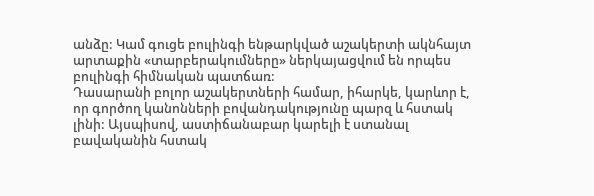անձը: Կամ գուցե բուլինգի ենթարկված աշակերտի ակնհայտ արտաքին «տարբերակումները» ներկայացվում են որպես բուլինգի հիմնական պատճառ:
Դասարանի բոլոր աշակերտների համար, իհարկե, կարևոր է, որ գործող կանոնների բովանդակությունը պարզ և հստակ լինի: Այսպիսով, աստիճանաբար կարելի է ստանալ բավականին հստակ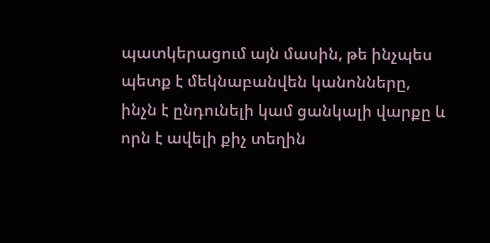պատկերացում այն մասին, թե ինչպես պետք է մեկնաբանվեն կանոնները, ինչն է ընդունելի կամ ցանկալի վարքը և որն է ավելի քիչ տեղին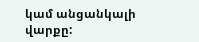կամ անցանկալի վարքը: